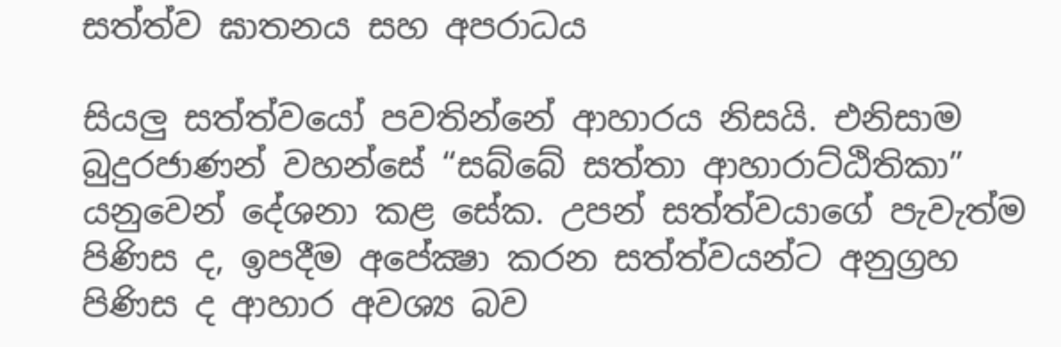සත්ත්ව ඝාතනය සහ අපරාධය

සියලු සත්ත්වයෝ පවතින්නේ ආහාරය නිසයි. එනිසාම බුදුරජාණන් වහන්සේ “සබ්බේ සත්තා ආහාරාට්ඨිතිකා” යනුවෙන් දේශනා කළ සේක. උපන් සත්ත්වයාගේ පැවැත්ම පිණිස ද, ඉපදීම අපේක්‍ෂා කරන සත්ත්වයන්ට අනුග්‍රහ පිණිස ද ආහාර අවශ්‍ය බව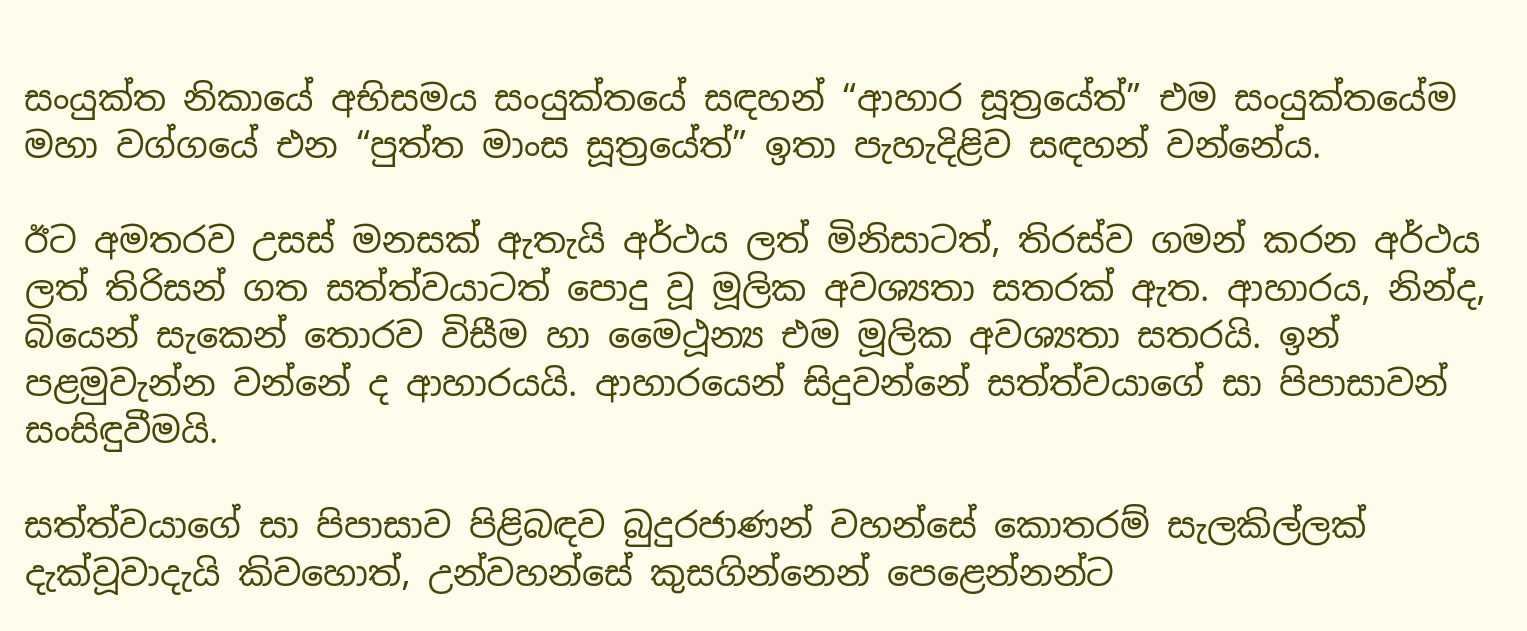සංයුක්ත නිකායේ අභිසමය සංයුක්තයේ සඳහන් “ආහාර සූත්‍රයේත්” එම සංයුක්තයේම මහා වග්ගයේ එන “පුත්ත මාංස සූත්‍රයේත්” ඉතා පැහැදිළිව සඳහන් වන්නේය.

ඊට අමතරව උසස් මනසක් ඇතැයි අර්ථය ලත් මිනිසාටත්, තිරස්ව ගමන් කරන අර්ථය ලත් තිරිසන් ගත සත්ත්වයාටත් පොදු වූ මූලික අවශ්‍යතා සතරක් ඇත. ආහාරය, නින්ද, බියෙන් සැකෙන් තොරව විසීම හා මෛථූන්‍ය එම මූලික අවශ්‍යතා සතරයි. ඉන් පළමුවැන්න වන්නේ ද ආහාරයයි. ආහාරයෙන් සිදුවන්නේ සත්ත්වයාගේ සා පිපාසාවන් සංසිඳුවීමයි.

සත්ත්වයාගේ සා පිපාසාව පිළිබඳව බුදුරජාණන් වහන්සේ කොතරම් සැලකිල්ලක් දැක්වූවාදැයි කිවහොත්, උන්වහන්සේ කුසගින්නෙන් පෙළෙන්නන්ට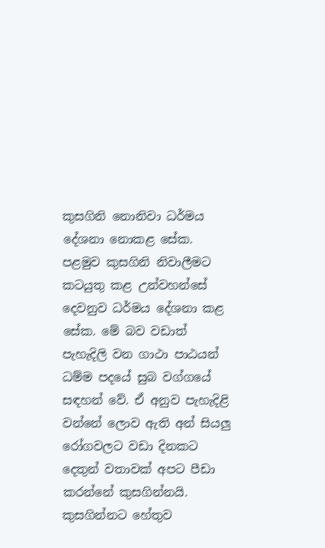කුසගිනි නොනිවා ධර්මය දේශනා නොකළ සේක. පළමුව කුසගිනි නිවාලීමට කටයුතු කළ උන්වහන්සේ දෙවනුව ධර්මය දේශනා කළ සේක. මේ බව වඩාත් පැහැදිලි වන ගාථා පාඨයන් ධම්ම පදයේ සුබ වග්ගයේ සඳහන් වේ. ඒ අනුව පැහැදිළි වන්නේ ලොව ඇති අන් සියලු රෝගවලට වඩා දිනකට දෙතුන් වතාවක් අපට පීඩා කරන්නේ කුසගින්නයි. කුසගින්නට හේතුව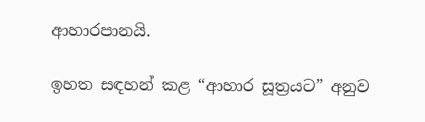ආහාරපානයි.

ඉහත සඳහන් කළ “ආහාර සූත්‍රයට” අනුව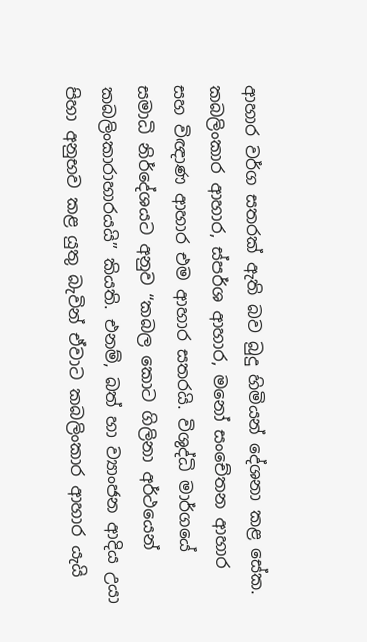ආහාර වර්ග සතරක් ඇති බව බුදු හිමියන් දේශනා කළ සේක. කබලිංකාර ආහාර, ස්පර්ශ ආහාර, මනෝ සංචේතන ආහාර සහ විඥාණ ආහාර එම ආහාර සතරයි. විශුද්ධි මාර්ගයේ සමාධි නිර්දේශයට අනුව “කබල කොට ගිලිනා අර්ථයෙන් කබලිංකාරාහාරයයි” කියති. එනම්, බත් හා ව්‍යාංජන ආදිය උයා පිහා අනුභව කළ යුතු බැවින් ඒවාට කබලිංකාර ආහාර යැයි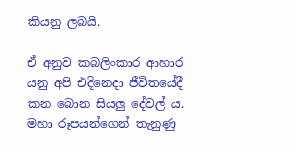කියනු ලබයි.

ඒ අනුව කබලිංකාර ආහාර යනු අපි එදිනෙදා ජීවිතයේදී කන බොන සියලු දේවල් ය. මහා රූපයන්ගෙන් තැනුණු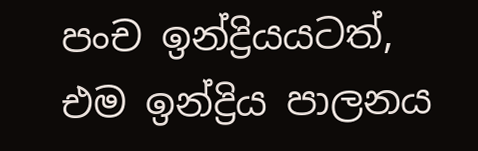පංච ඉන්ද්‍රියයටත්, එම ඉන්ද්‍රිය පාලනය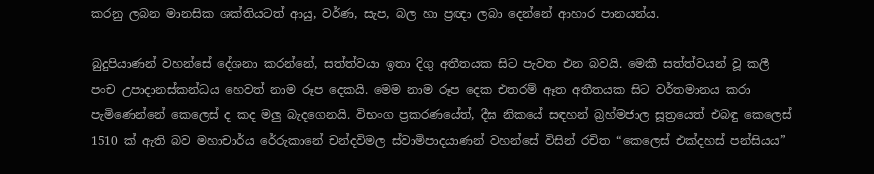කරනු ලබන මානසික ශක්තියටත් ආයු, වර්ණ, සැප, බල හා ප්‍රඥා ලබා දෙන්නේ ආහාර පානයන්ය.

බුදුපියාණන් වහන්සේ දේශනා කරන්නේ, සත්ත්වයා ඉතා දිගු අතීතයක සිට පැවත එන බවයි. මෙකී සත්ත්වයන් වූ කලී පංච උපාදානස්කන්ධය හෙවත් නාම රූප දෙකයි. මෙම නාම රූප දෙක එතරම් ඈත අතීතයක සිට වර්තමානය කරා පැමිණෙන්නේ කෙලෙස් ද කද මලු බැදගෙනයි. විභංග ප්‍රකරණයේත්, දීඝ නිකයේ සඳහන් බ්‍රහ්මජාල සූත්‍රයෙත් එබඳු කෙලෙස් 1510 ක් ඇති බව මහාචාර්ය රේරුකානේ චන්දවිමල ස්වාමිපාදයාණන් වහන්සේ විසින් රචිත “කෙලෙස් එක්දහස් පන්සියය”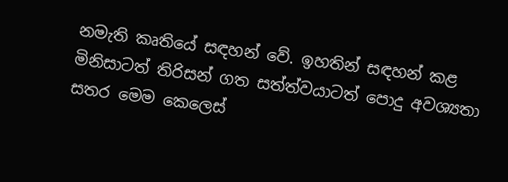නමැති කෘතියේ සඳහන් වේ. ඉහතින් සඳහන් කළ මිනිසාටත් තිරිසන් ගත සත්ත්වයාටත් පොදු අවශ්‍යතා සතර මෙම කෙලෙස්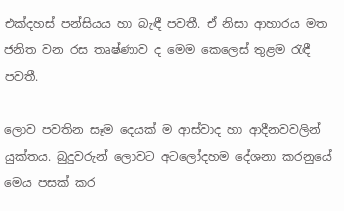එක්දහස් පන්සියය හා බැඳී පවතී. ඒ නිසා ආහාරය මත ජනිත වන රස තෘෂ්ණාව ද මෙම කෙලෙස් තුළම රැඳී පවතී.

ලොව පවතින සෑම දෙයක් ම ආස්වාද හා ආදීනවවලින් යුක්තය. බුදුවරුන් ලොවට අටලෝදහම දේශනා කරනුයේ මෙය පසක් කර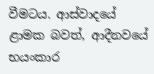වීමටය. ආස්වාදයේ ළාමක බවත්, ආදීනවයේ භයංකාර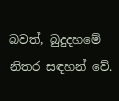බවත්, බුදුදහමේ නිතර සඳහන් වේ.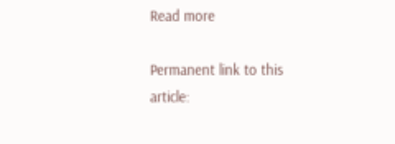Read more

Permanent link to this article: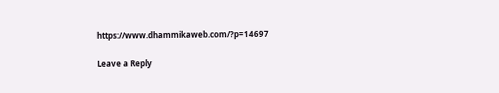https://www.dhammikaweb.com/?p=14697

Leave a Reply